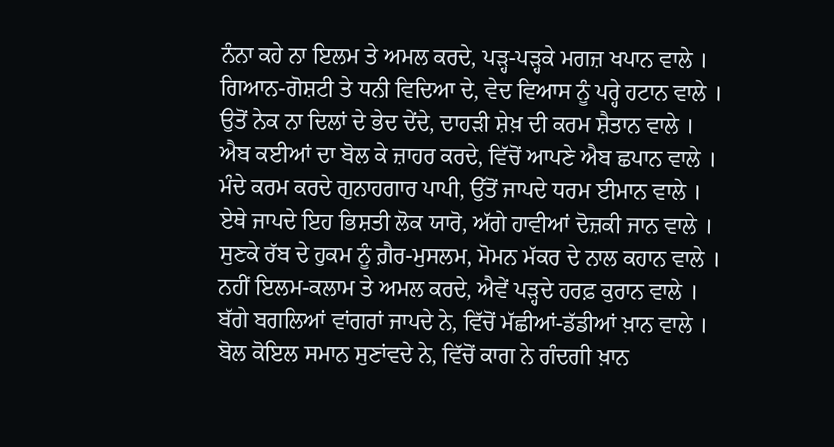ਨੰਨਾ ਕਹੇ ਨਾ ਇਲਮ ਤੇ ਅਮਲ ਕਰਦੇ, ਪੜ੍ਹ-ਪੜ੍ਹਕੇ ਮਗਜ਼ ਖਪਾਨ ਵਾਲੇ ।
ਗਿਆਨ-ਗੋਸ਼ਟੀ ਤੇ ਧਨੀ ਵਿਦਿਆ ਦੇ, ਵੇਦ ਵਿਆਸ ਨੂੰ ਪਰ੍ਹੇ ਹਟਾਨ ਵਾਲੇ ।
ਉਤੋਂ ਨੇਕ ਨਾ ਦਿਲਾਂ ਦੇ ਭੇਦ ਦੇਂਦੇ, ਦਾਹੜੀ ਸ਼ੇਖ਼ ਦੀ ਕਰਮ ਸ਼ੈਤਾਨ ਵਾਲੇ ।
ਐਬ ਕਈਆਂ ਦਾ ਬੋਲ ਕੇ ਜ਼ਾਹਰ ਕਰਦੇ, ਵਿੱਚੋਂ ਆਪਣੇ ਐਬ ਛਪਾਨ ਵਾਲੇ ।
ਮੰਦੇ ਕਰਮ ਕਰਦੇ ਗੁਨਾਹਗਾਰ ਪਾਪੀ, ਉੱਤੋਂ ਜਾਪਦੇ ਧਰਮ ਈਮਾਨ ਵਾਲੇ ।
ਏਥੇ ਜਾਪਦੇ ਇਹ ਭਿਸ਼ਤੀ ਲੋਕ ਯਾਰੋ, ਅੱਗੇ ਹਾਵੀਆਂ ਦੋਜ਼ਕੀ ਜਾਨ ਵਾਲੇ ।
ਸੁਣਕੇ ਰੱਬ ਦੇ ਹੁਕਮ ਨੂੰ ਗ਼ੈਰ-ਮੁਸਲਮ, ਮੋਮਨ ਮੱਕਰ ਦੇ ਨਾਲ ਕਹਾਨ ਵਾਲੇ ।
ਨਹੀਂ ਇਲਮ-ਕਲਾਮ ਤੇ ਅਮਲ ਕਰਦੇ, ਐਵੇਂ ਪੜ੍ਹਦੇ ਹਰਫ਼ ਕੁਰਾਨ ਵਾਲੇ ।
ਬੱਗੇ ਬਗਲਿਆਂ ਵਾਂਗਰਾਂ ਜਾਪਦੇ ਨੇ, ਵਿੱਚੋਂ ਮੱਛੀਆਂ-ਡੱਡੀਆਂ ਖ਼ਾਨ ਵਾਲੇ ।
ਬੋਲ ਕੋਇਲ ਸਮਾਨ ਸੁਣਾਂਵਦੇ ਨੇ, ਵਿੱਚੋਂ ਕਾਗ ਨੇ ਗੰਦਗੀ ਖ਼ਾਨ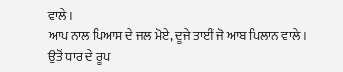ਵਾਲੇ ।
ਆਪ ਨਾਲ ਪਿਆਸ ਦੇ ਜਲ ਮੋਏ, ਦੂਜੇ ਤਾਈਂ ਜੋ ਆਬ ਪਿਲਾਨ ਵਾਲੇ ।
ਉਤੋਂ ਧਾਰ ਦੇ ਰੂਪ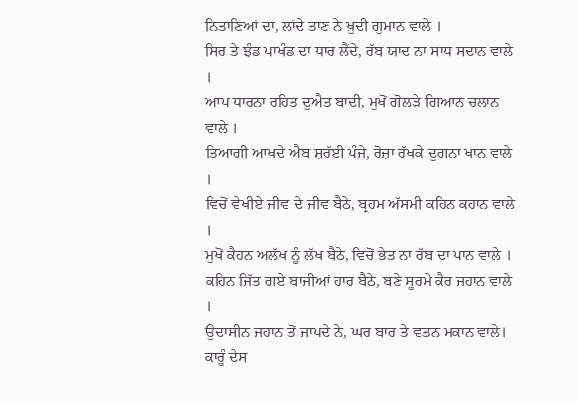ਨਿਤਾਣਿਆਂ ਦਾ, ਲਾਂਦੇ ਤਾਣ ਨੇ ਖ਼ੁਦੀ ਗੁਮਾਨ ਵਾਲੇ ।
ਸਿਰ ਤੇ ਝੰਡ ਪਾਖੰਡ ਦਾ ਧਾਰ ਲੈਂਦੇ, ਰੱਬ ਯਾਦ ਨਾ ਸਾਧ ਸਦਾਨ ਵਾਲੇ ।
ਆਪ ਧਾਰਨਾ ਰਹਿਤ ਦੁਐਤ ਬਾਦੀ, ਮੁਖੋਂ ਗੋਲੜੇ ਗਿਆਨ ਚਲਾਨ ਵਾਲੇ ।
ਤਿਆਗੀ ਆਖਦੇ ਐਬ ਸ਼ਰੱਈ ਪੰਜੇ, ਰੋਜ਼ਾ ਰੱਖਕੇ ਦੁਗਨਾ ਖਾਨ ਵਾਲੇ ।
ਵਿਚੋਂ ਵੇਖੀਏ ਜੀਵ ਦੇ ਜੀਵ ਬੈਠੇ, ਬ੍ਰਹਮ ਅੱਸਮੀ ਕਹਿਨ ਕਹਾਨ ਵਾਲੇ ।
ਮੁਖੋਂ ਕੈਹਨ ਅਲੱਖ ਨੂੰ ਲੱਖ ਬੈਠੇ, ਵਿਚੋਂ ਭੇਤ ਨਾ ਰੱਬ ਦਾ ਪਾਨ ਵਾਲੇ ।
ਕਹਿਨ ਜਿੱਤ ਗਏ ਬਾਜੀਆਂ ਹਾਰ ਬੈਠੇ, ਬਣੇ ਸੂਰਮੇ ਕੈਰ ਜਹਾਨ ਵਾਲੇ ।
ਉਦਾਸੀਨ ਜਹਾਨ ਤੋਂ ਜਾਪਦੇ ਨੇ, ਘਰ ਬਾਰ ਤੇ ਵਤਨ ਮਕਾਨ ਵਾਲੇ।
ਕਾਰੂੰ ਦੇਸ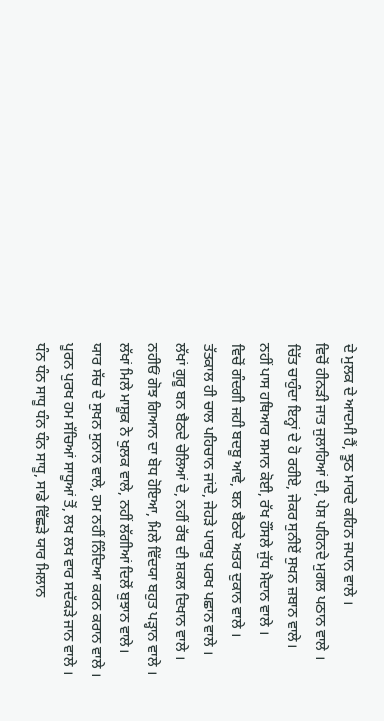ਦੇ ਮੁਲਕ ਦੇ ਆਦਮੀ ਹੈਂ, ਝੂਠ ਮਾਰਦੇ ਕਹਿਨ ਜਪਾਨ ਵਾਲੇ ।
ਵਿਚੋਂ ਹੀਨੜੀ ਜਾਤ ਜੁਲਾਹਿਆਂ ਦੀ, ਪੇਸ਼ ਪਹਿਨਦੇ ਮੁਗਲ ਪਠਾਨ ਵਾਲੇ ।
ਚਿੱਤ ਚਾਹੁੰਦਾ ਇਨ੍ਹਾਂ ਦੇ ਹੋ ਰਹੀਏ, ਜੇਕਰ ਸੁਨੀਏਂ ਸੁਖਨ ਜ਼ਬਾਨ ਵਾਲੇ।
ਨਹੀਂ ਪਾਸ ਹਥਿਆਰ ਸਮਾਨ ਕੋਈ, ਰੱਖ ਹੌਂਸਲੇ ਜੁੱਧ ਮੈਦਾਨ ਵਾਲੇ ।
ਵਿਚੋਂ ਗੰਦਗੀ ਜਹੀ ਬਦਬੂ ਆਵੇ, ਬਨ ਬੈਠਦੇ ਅਤਰ ਦੁਕਾਨ ਵਾਲੇ ।
ਤੱਤਕਾਲ ਹੀ ਚਾਲ ਪਹਿਚਾਨ ਜਾਂਦੇ, ਜੇਹੜੇ ਪਾਰਖੂ ਪਰਖ ਪਛਾਨ ਵਾਲੇ ।
ਲੱਖਾਂ ਗੁਰੂ ਬਨ ਬੈਠਦੇ ਚੇਲਿਆਂ ਦੇ, ਨਹੀਂ ਰੱਬ ਦੀ ਸ਼ਕਲ ਦਿਖਾਨ ਵਾਲੇ ।
ਨਹੀਓਂ ਗੋਝ ਗਿਆਨ ਦਾ ਬੋਧ ਹੋਇਆ, ਮਿਲੇ ਵਿੱਦਯਾ ਬਹੁਤ ਪੜ੍ਹਾਨ ਵਾਲੇ ।
ਲੱਖਾਂ ਮਿਲੇ ਮਾਸ਼ੂਕ ਨੇ ਖੁਲਕ ਵਾਲੇ, ਨਹੀਂ ਲੱਗੀਆਂ ਦਿਲੋਂ ਬੁਝਾਨ ਵਾਲੇ।
ਯਾਰ ਸੱਚ ਦੇ ਸੁਖਨ ਸੁਨਾਨ ਵਾਲੇ, ਹਮ ਨਹੀਂ ਨਿੰਦਿਆ ਕਰਨ ਕਰਾਨ ਵਾਲੇ ।
ਪੂਰਨ ਪੁਰਖ ਹਮ ਸੱਚਿਆਂ ਸਾਧੂਆਂ ਤੋਂ, ਲਖ ਲਖ ਵਾਰ ਸਦੱਕੜੇ ਜਾਨ ਵਾਲੇ ।
ਧੰਨ ਧੰਨ ਸਾਧੂ ਧੰਨ ਧੰਨ ਸਾਧੂ, ਸਾਡੇ ਵਿੱਛੜੇ ਯਾਰ ਮਿਲਾਨ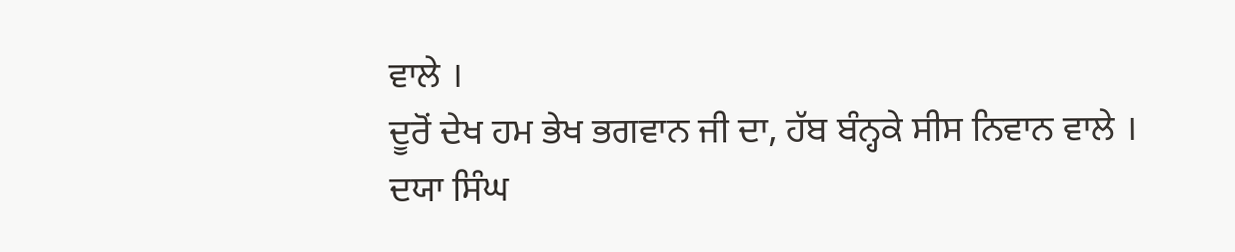ਵਾਲੇ ।
ਦੂਰੋਂ ਦੇਖ ਹਮ ਭੇਖ ਭਗਵਾਨ ਜੀ ਦਾ, ਹੱਬ ਬੰਨ੍ਹਕੇ ਸੀਸ ਨਿਵਾਨ ਵਾਲੇ ।
ਦਯਾ ਸਿੰਘ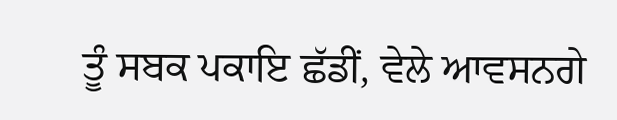ਤੂੰ ਸਬਕ ਪਕਾਇ ਛੱਡੀਂ, ਵੇਲੇ ਆਵਸਨਗੇ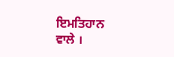ਇਮਤਿਹਾਨ ਵਾਲੇ ।